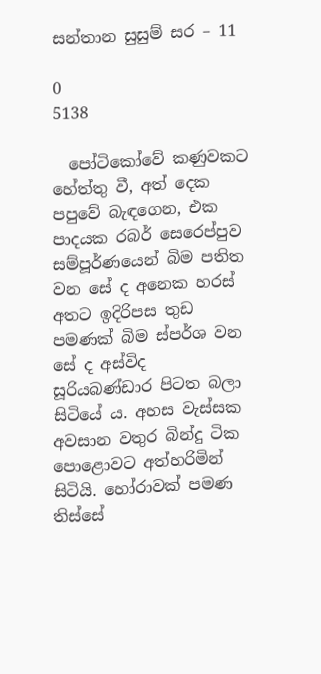සන්තාන සුසුම් සර – 11

0
5138

  පෝටිකෝවේ කණුවකට හේත්තු වී, අත් දෙක පපුවේ බැඳගෙන, එක පාදයක රබර් සෙරෙප්පුව සම්පූර්ණයෙන් බිම පතිත වන සේ ද අනෙක හරස්  අතට ඉදිරිපස තුඩ පමණක් බිම ස්පර්ශ වන සේ ද අස්විද සූරියබණ්ඩාර පිටත බලා සිටියේ ය. අහස වැස්සක අවසාන වතුර බින්දු ටික පොළොවට අත්හරිමින් සිටියි. හෝරාවක් පමණ තිස්සේ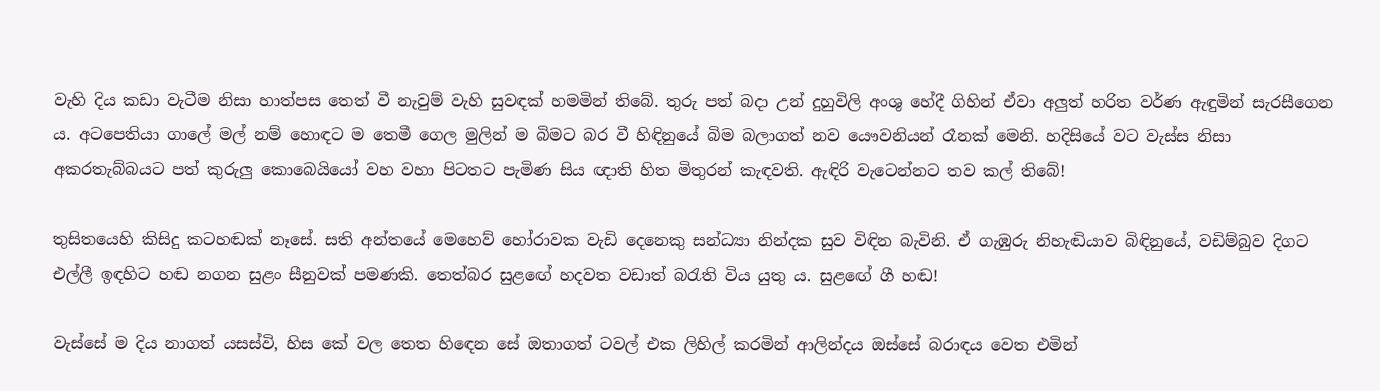වැහි දිය කඩා වැටීම නිසා හාත්පස තෙත් වී නැවුම් වැහි සුවඳක් හමමින් තිබේ. තුරු පත් බදා උන් දුහුවිලි අංශු හේදී ගිහින් ඒවා අලුත් හරිත වර්ණ ඇඳුමින් සැරසීගෙන ය. අටපෙතියා ගාලේ මල් නම් හොඳට ම තෙමී ගෙල මුලින් ම බිමට බර වී හිඳිනුයේ බිම බලාගත් නව යෞවනියන් රෑනක් මෙනි. හදිසියේ වට වැස්ස නිසා අකරතැබ්බයට පත් කුරුලු කොබෙයියෝ වහ වහා පිටතට පැමිණ සිය ඥාති හිත මිතුරන් කැඳවති. ඇඳිරි වැටෙන්නට තව කල් තිබේ!

තුසිතයෙහි කිසිදු කටහඬක් නෑසේ. සති අන්තයේ මෙහෙව් හෝරාවක වැඩි දෙනෙකු සන්ධ්‍යා නින්දක සුව විඳින බැවිනි. ඒ ගැඹුරු නිහැඬියාව බිඳිනුයේ, වඩිම්බුව දිගට එල්ලී ඉඳහිට හඬ නගන සුළං සීනුවක් පමණකි. තෙත්බර සුළඟේ හදවත වඩාත් බරැති විය යුතු ය. සුළඟේ ගී හඬ!

වැස්සේ ම දිය නාගත් යසස්වි, හිස කේ වල තෙත හිඳෙන සේ ඔතාගත් ටවල් එක ලිහිල් කරමින් ආලින්දය ඔස්සේ බරාඳය වෙත එමින්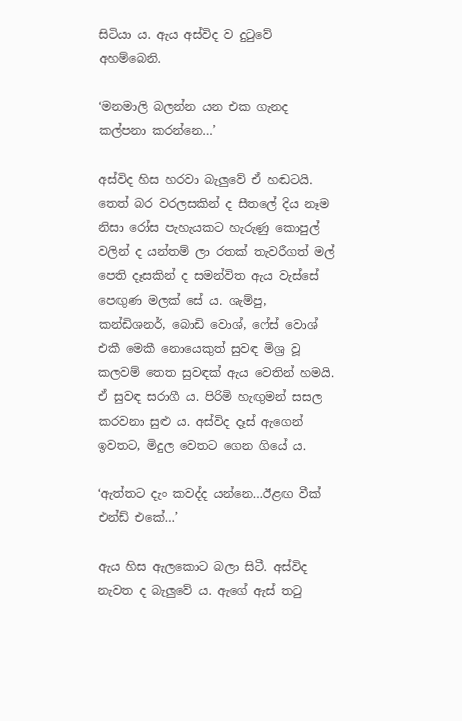සිටියා ය. ඇය අස්විද ව දුටුවේ අහම්බෙනි.

‘මනමාලි බලන්න යන එක ගැනද කල්පනා කරන්නෙ…’

අස්විද හිස හරවා බැලුවේ ඒ හඬටයි. තෙත් බර වරලසකින් ද සීතලේ දිය නෑම නිසා රෝස පැහැයකට හැරුණු කොපුල් වලින් ද යන්තම් ලා රතක් තැවරීගත් මල් පෙති දෑසකින් ද සමන්විත ඇය වැස්සේ පෙඟුණ මලක් සේ ය. ශැම්පු, කන්ඩිශනර්, බොඩි වොශ්, ෆේස් වොශ් එකී මෙකී නොයෙකුත් සුවඳ මිශ්‍ර වූ කලවම් තෙත සුවඳක් ඇය වෙතින් හමයි. ඒ සුවඳ සරාගී ය. පිරිමි හැඟුමන් සසල කරවනා සුළු ය. අස්විද දෑස් ඇගෙන් ඉවතට, මිදුල වෙතට ගෙන ගියේ ය.

‘ඇත්තට දැං කවද්ද යන්නෙ…ඊළඟ වීක් එන්ඩ් එකේ…’

ඇය හිස ඇලකොට බලා සිටී. අස්විද නැවත ද බැලුවේ ය. ඇගේ ඇස් තටු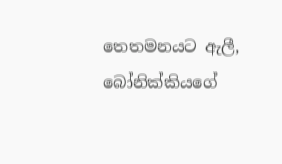තෙතමනයට ඇලී, බෝනික්කියගේ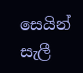සෙයින් සැලී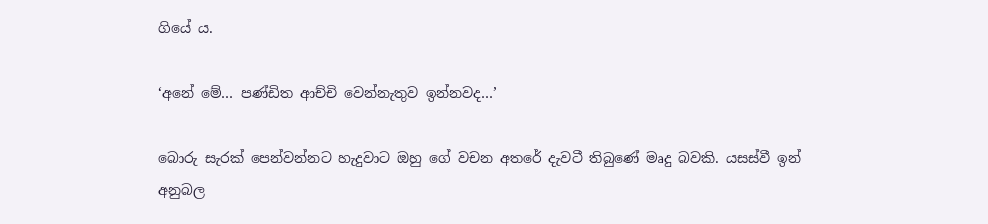ගියේ ය.

‘අනේ මේ… පණ්ඩිත ආච්චි වෙන්නැතුව ඉන්නවද…’

බොරු සැරක් පෙන්වන්නට හැදුවාට ඔහු ගේ වචන අතරේ දැවටී තිබුණේ මෘදු බවකි. යසස්වී ඉන් අනුබල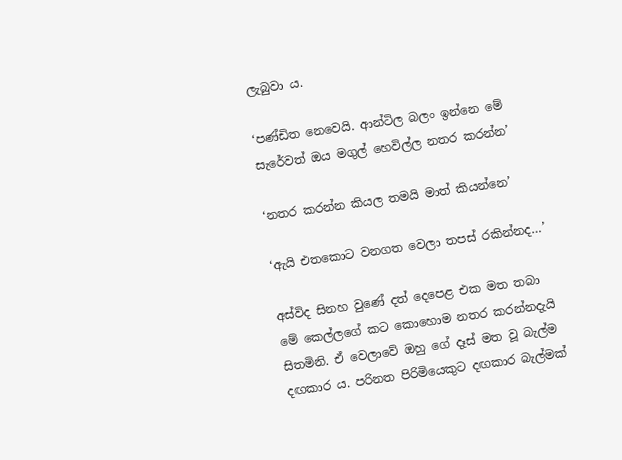ලැබුවා ය.

‘පණ්ඩිත නෙවෙයි. ආන්ටිල බලං ඉන්නෙ මේ සැරේවත් ඔය මගුල් හෙවිල්ල නතර කරන්න’

‘නතර කරන්න කියල තමයි මාත් කියන්නෙ’

‘ඇයි එතකොට වනගත වෙලා තපස් රකින්නද…’

අස්විද සිනහ වුණේ දත් දෙපෙළ එක මත තබා මේ කෙල්ලගේ කට කොහොම නතර කරන්නදැයි සිතමිනි. ඒ වෙලාවේ ඔහු ගේ දෑස් මත වූ බැල්ම දඟකාර ය. පරිනත පිරිමියෙකුට දඟකාර බැල්මක්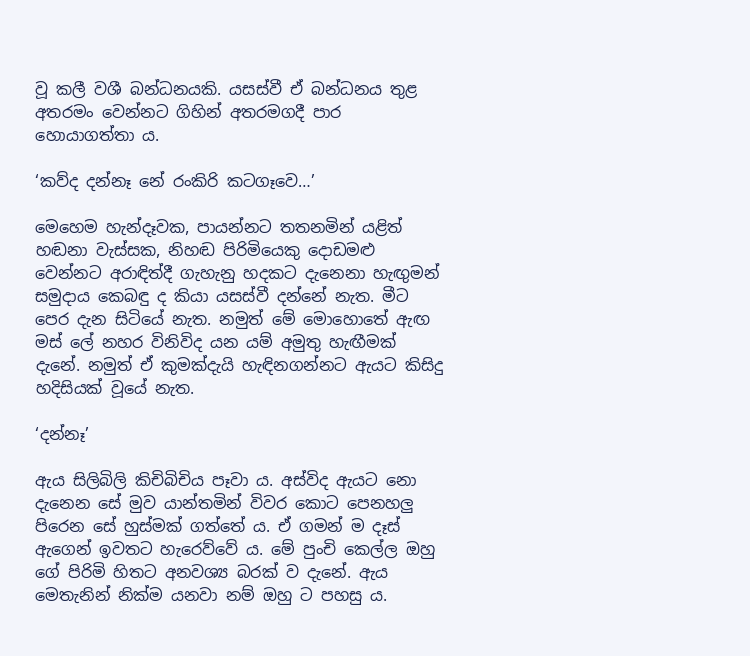වූ කලී වශී බන්ධනයකි. යසස්වී ඒ බන්ධනය තුළ අතරමං වෙන්නට ගිහින් අතරමගදී පාර හොයාගත්තා ය.

‘කව්ද දන්නෑ නේ රංකිරි කටගෑවෙ…’

මෙහෙම හැන්දෑවක, පායන්නට තතනමින් යළිත් හඬනා වැස්සක, නිහඬ පිරිමියෙකු දොඩමළු වෙන්නට අරාඳිත්දී ගැහැනු හදකට දැනෙනා හැඟුමන් සමුදාය කෙබඳු ද කියා යසස්වී දන්නේ නැත. මීට පෙර දැන සිටියේ නැත. නමුත් මේ මොහොතේ ඇඟ මස් ලේ නහර විනිවිද යන යම් අමුතු හැඟීමක් දැනේ. නමුත් ඒ කුමක්දැයි හැඳිනගන්නට ඇයට කිසිදු හදිසියක් වූයේ නැත.

‘දන්නෑ’

ඇය සිලිබිලි කිචිබිචිය පෑවා ය. අස්විද ඇයට නො දැනෙන සේ මුව යාන්තමින් විවර කොට පෙනහලු පිරෙන සේ හුස්මක් ගත්තේ ය. ඒ ගමන් ම දෑස් ඇගෙන් ඉවතට හැරෙව්වේ ය. මේ පුංචි කෙල්ල ඔහු ගේ පිරිමි හිතට අනවශ්‍ය බරක් ව දැනේ. ඇය මෙතැනින් නික්ම යනවා නම් ඔහු ට පහසු ය.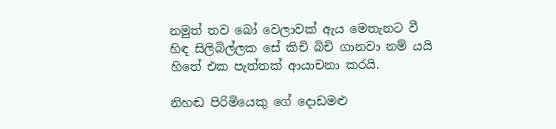නමුත් තව බෝ වෙලාවක් ඇය මෙතැනට වී හිඳ සිලිබිල්ලක සේ කිචි බිචි ගානවා නම් යයි හිතේ එක පැත්තක් ආයාචනා කරයි.

නිහඬ පිරිමියෙකු ගේ දොඩමළු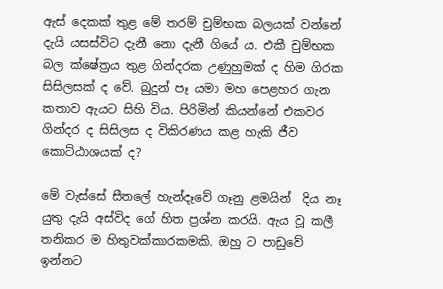ඇස් දෙකක් තුළ මේ තරම් චුම්භක බලයක් වන්නේ දැයි යසස්විට දැනී නො දැනී ගියේ ය. එකී චුම්භක බල ක්ෂේත්‍රය තුළ ගින්දරක උණුහුමක් ද හිම ගිරක සිසිලසක් ද වේ. බුදුන් පෑ යමා මහ පෙළහර ගැන කතාව ඇයට සිහි විය. පිරිමින් කියන්නේ එකවර ගින්දර ද සිසිලස ද විකිරණය කළ හැකි ජීව කොට්ඨාශයක් ද?

මේ වැස්සේ සීතලේ හැන්දෑවේ ගෑනු ළමයින්  දිය නෑ යුතු දැයි අස්විද ගේ හිත ප්‍රශ්න කරයි. ඇය වූ කලී තනිකර ම හිතුවක්කාරකමකි. ඔහු ට පාඩුවේ ඉන්නට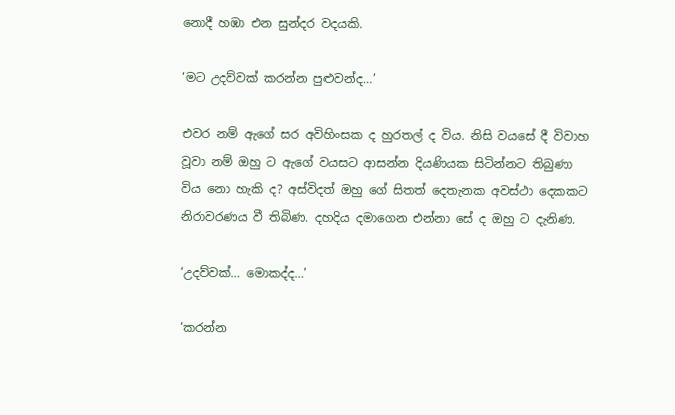නොදී හඹා එන සුන්දර වදයකි.

‘මට උදව්වක් කරන්න පුළුවන්ද…’

එවර නම් ඇගේ සර අවිහිංසක ද හුරතල් ද විය. නිසි වයසේ දී විවාහ වූවා නම් ඔහු ට ඇගේ වයසට ආසන්න දියණියක සිටින්නට තිබුණා විය නො හැකි ද? අස්විදත් ඔහු ගේ සිතත් දෙතැනක අවස්ථා දෙකකට නිරාවරණය වී තිබිණ. දහදිය දමාගෙන එන්නා සේ ද ඔහු ට දැනිණ.

‘උදව්වක්… මොකද්ද…’

‘කරන්න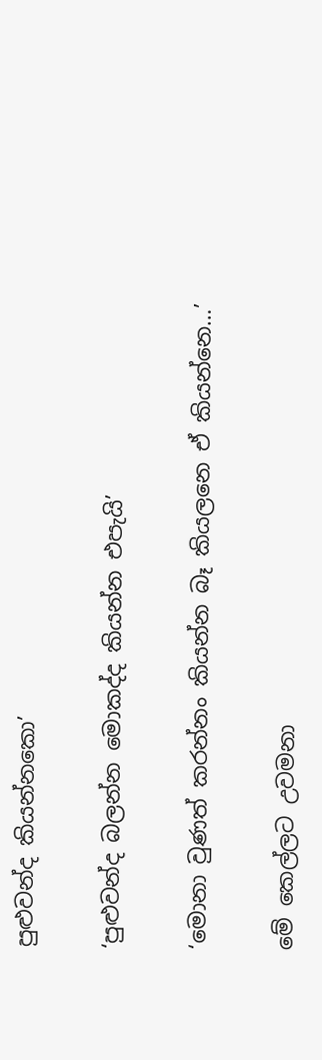පුළුවන්ද කියන්නකො’

‘පුළුවන්ද බලන්න මොකද්ද කියන්න එපැයි’

‘මොනා වුණත් කරන්නං කියන්න බෑ කියලනෙ ඒ කියන්නෙ…’

මේ කෙල්ලට උවමනා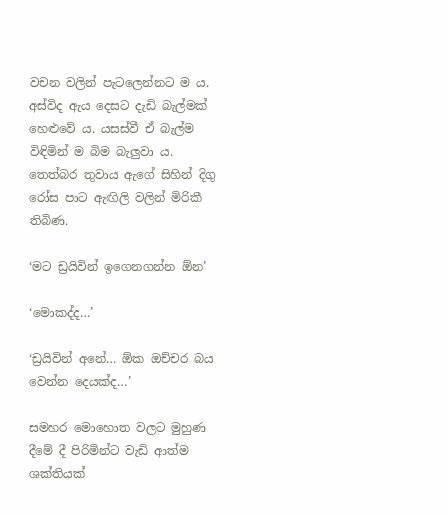වචන වලින් පැටලෙන්නට ම ය. අස්විද ඇය දෙසට දැඩි බැල්මක් හෙළුවේ ය. යසස්වී ඒ බැල්ම විඳිමින් ම බිම බැලුවා ය. තෙත්බර තුවාය ඇගේ සිහින් දිගු රෝස පාට ඇඟිලි වලින් මිරිකී තිබිණ.

‘මට ඩ්‍රයිවින් ඉගෙනගන්න ඕන’

‘මොකද්ද…’

‘ඩ්‍රයිවින් අනේ… ඕක ඔච්චර බය වෙන්න දෙයක්ද…’

සමහර මොහොත වලට මුහුණ දීමේ දී පිරිමින්ට වැඩි ආත්ම ශක්තියක්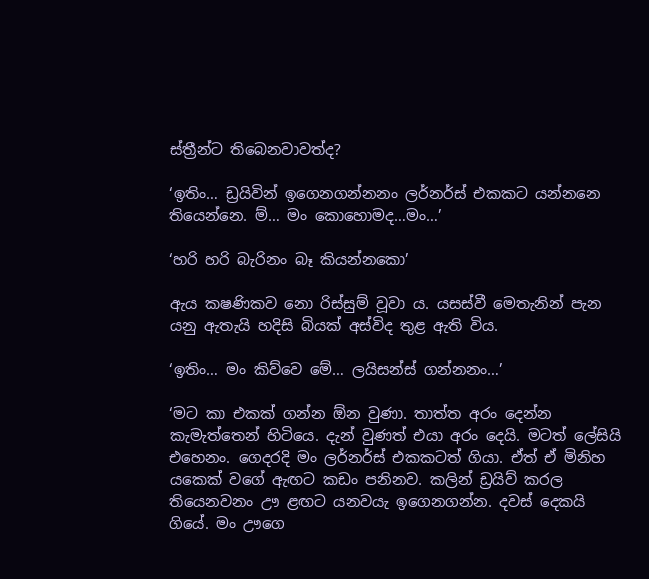ස්ත්‍රීන්ට තිබෙනවාවත්ද?

‘ඉතිං… ඩ්‍රයිවින් ඉගෙනගන්නනං ලර්නර්ස් එකකට යන්නනෙ තියෙන්නෙ. ම්… මං කොහොමද…මං…’

‘හරි හරි බැරිනං බෑ කියන්නකො’

ඇය කෂණිකව නො රිස්සුම් වූවා ය. යසස්වී මෙතැනින් පැන යනු ඇතැයි හදිසි බියක් අස්විද තුළ ඇති විය.

‘ඉතිං… මං කිව්වෙ මේ… ලයිසන්ස් ගන්නනං…’

‘මට කා එකක් ගන්න ඕන වුණා. තාත්ත අරං දෙන්න කැමැත්තෙන් හිටියෙ. දැන් වුණත් එයා අරං දෙයි. මටත් ලේසියි එහෙනං. ගෙදරදි මං ලර්නර්ස් එකකටත් ගියා. ඒත් ඒ මිනිහ යකෙක් වගේ ඇඟට කඩං පනිනව. කලින් ඩ්‍රයිව් කරල තියෙනවනං ඌ ළඟට යනවයැ ඉගෙනගන්න. දවස් දෙකයි ගියේ. මං ඌගෙ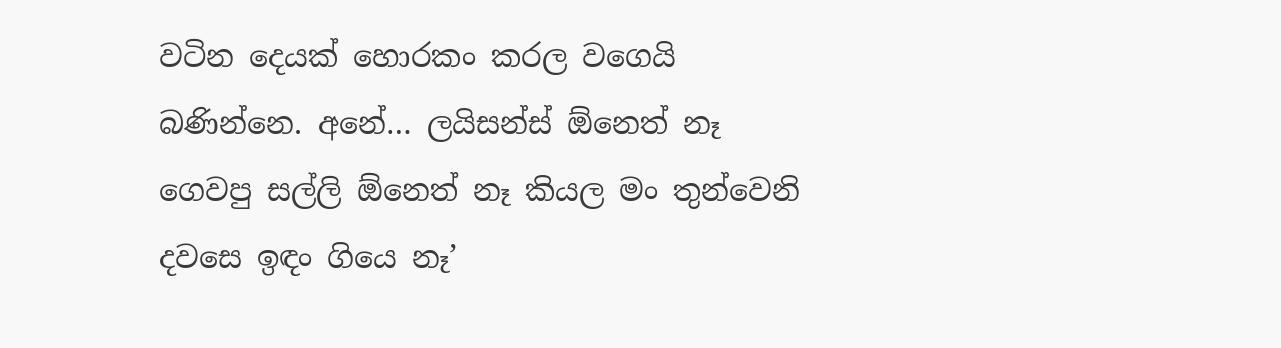වටින දෙයක් හොරකං කරල වගෙයි බණින්නෙ. අනේ… ලයිසන්ස් ඕනෙත් නෑ ගෙවපු සල්ලි ඕනෙත් නෑ කියල මං තුන්වෙනි දවසෙ ඉඳං ගියෙ නෑ’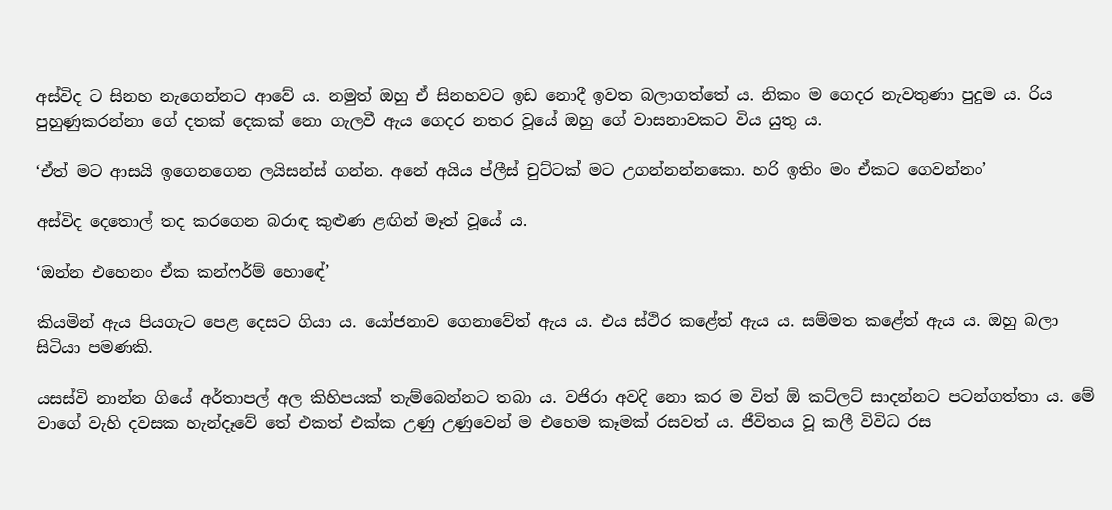අස්විද ට සිනහ නැගෙන්නට ආවේ ය. නමුත් ඔහු ඒ සිනහවට ඉඩ නොදී ඉවත බලාගත්තේ ය. නිකං ම ගෙදර නැවතුණා පුදුම ය. රිය පුහුණුකරන්නා ගේ දතක් දෙකක් නො ගැලවී ඇය ගෙදර නතර වූයේ ඔහු ගේ වාසනාවකට විය යුතු ය.

‘ඒත් මට ආසයි ඉගෙනගෙන ලයිසන්ස් ගන්න. අනේ අයිය ප්ලීස් චුට්ටක් මට උගන්නන්නකො. හරි ඉතිං මං ඒකට ගෙවන්නං’

අස්විද දෙතොල් තද කරගෙන බරාඳ කුළුණ ළඟින් මෑත් වූයේ ය.

‘ඔන්න එහෙනං ඒක කන්ෆර්ම් හොඳේ’

කියමින් ඇය පියගැට පෙළ දෙසට ගියා ය. යෝජනාව ගෙනාවේත් ඇය ය. එය ස්ථිර කළේත් ඇය ය. සම්මත කළේත් ඇය ය. ඔහු බලා සිටියා පමණකි.

යසස්වි නාන්න ගියේ අර්තාපල් අල කිහිපයක් තැම්බෙන්නට තබා ය. වජිරා අවදි නො කර ම විත් ඕ කට්ලට් සාදන්නට පටන්ගත්තා ය. මේ වාගේ වැහි දවසක හැන්දෑවේ තේ එකත් එක්ක උණු උණුවෙන් ම එහෙම කෑමක් රසවත් ය. ජීවිතය වූ කලී විවිධ රස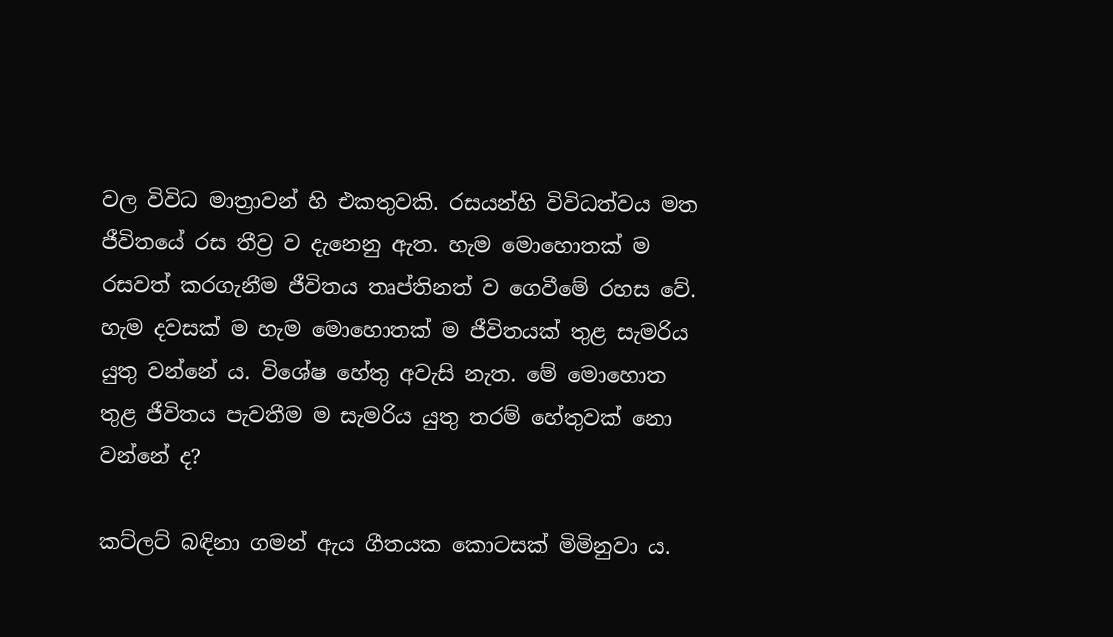වල විවිධ මාත්‍රාවන් හි එකතුවකි. රසයන්හි විවිධත්වය මත ජීවිතයේ රස තීව්‍ර ව දැනෙනු ඇත. හැම මොහොතක් ම රසවත් කරගැනීම ජීවිතය තෘප්තිනත් ව ගෙවීමේ රහස වේ. හැම දවසක් ම හැම මොහොතක් ම ජීවිතයක් තුළ සැමරිය යුතු වන්නේ ය. විශේෂ හේතු අවැසි නැත. මේ මොහොත තුළ ජීවිතය පැවතීම ම සැමරිය යුතු තරම් හේතුවක් නො වන්නේ ද?

කට්ලට් බඳිනා ගමන් ඇය ගීතයක කොටසක් මිමිනුවා ය.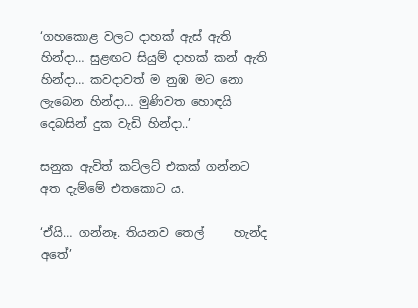‘ගහකොළ වලට දාහක් ඇස් ඇති හින්දා… සුළඟට සියුම් දාහක් කන් ඇති හින්දා… කවදාවත් ම නුඹ මට නො ලැබෙන හින්දා… මුණිවත හොඳයි දෙබසින් දුක වැඩි හින්දා..’

සනුක ඇවිත් කට්ලට් එකක් ගන්නට අත දැම්මේ එතකොට ය.

‘ඒයි… ගන්නෑ. තියනව තෙල්     හැන්ද අතේ’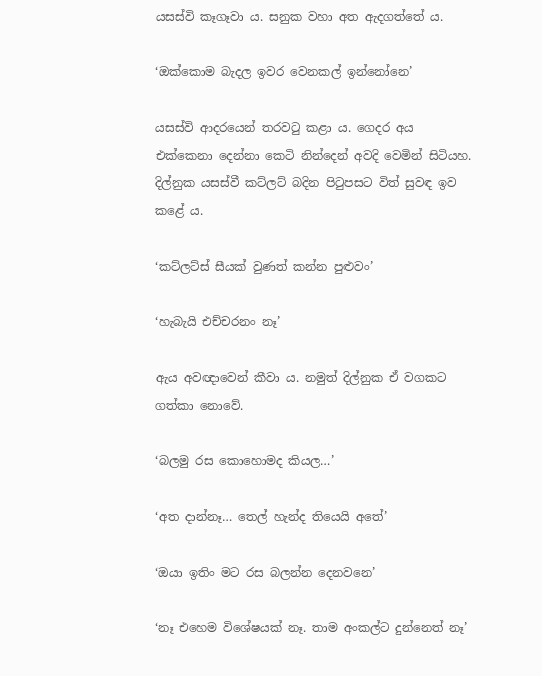යසස්වි කෑගෑවා ය. සනුක වහා අත ඇදගත්තේ ය.

‘ඔක්කොම බැදල ඉවර වෙනකල් ඉන්නෝනෙ’

යසස්වි ආදරයෙන් තරවටු කළා ය. ගෙදර අය එක්කෙනා දෙන්නා කෙටි නින්දෙන් අවදි වෙමින් සිටියහ. දිල්නුක යසස්වී කට්ලට් බදින පිටුපසට විත් සුවඳ ඉව කළේ ය.

‘කට්ලට්ස් සීයක් වුණත් කන්න පුළුවං’

‘හැබැයි එච්චරනං නෑ’

ඇය අවඥාවෙන් කීවා ය. නමුත් දිල්නුක ඒ වගකට ගත්කා නොවේ.

‘බලමු රස කොහොමද කියල…’

‘අත දාන්නෑ… තෙල් හැන්ද තියෙයි අතේ’

‘ඔයා ඉතිං මට රස බලන්න දෙනවනෙ’

‘නෑ එහෙම විශේෂයක් නෑ. තාම අංකල්ට දුන්නෙත් නෑ’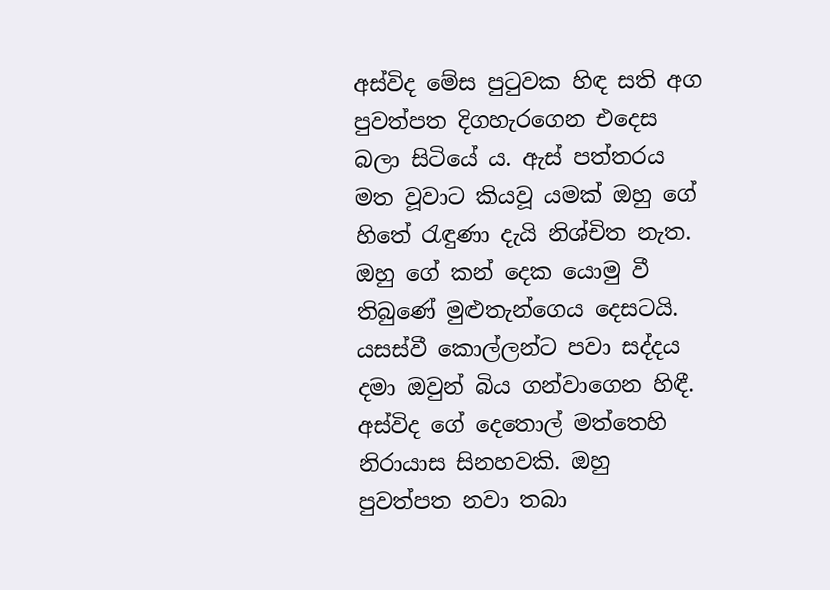අස්විද මේස පුටුවක හිඳ සති අග පුවත්පත දිගහැරගෙන එදෙස බලා සිටියේ ය. ඇස් පත්තරය මත වූවාට කියවූ යමක් ඔහු ගේ හිතේ රැඳුණා දැයි නිශ්චිත නැත. ඔහු ගේ කන් දෙක යොමු වී තිබුණේ මුළුතැන්ගෙය දෙසටයි. යසස්වී කොල්ලන්ට පවා සද්දය දමා ඔවුන් බිය ගන්වාගෙන හිඳී. අස්විද ගේ දෙතොල් මත්තෙහි නිරායාස සිනහවකි. ඔහු පුවත්පත නවා තබා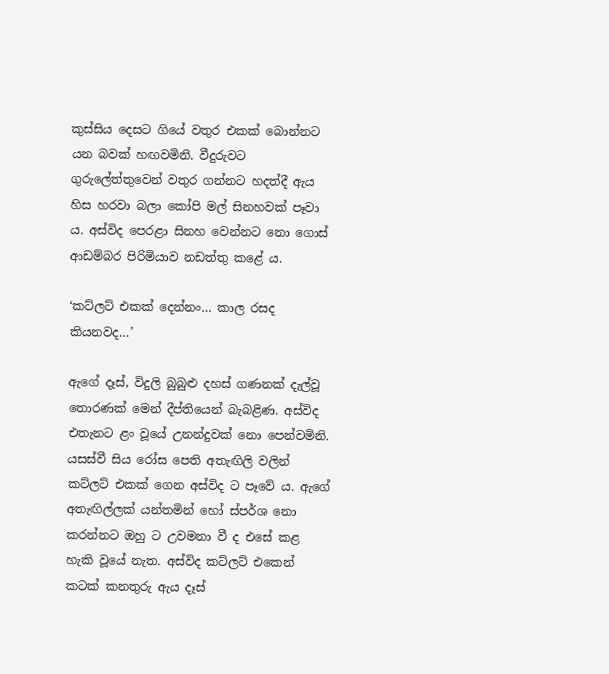කුස්සිය දෙසට ගියේ වතුර එකක් බොන්නට යන බවක් හඟවමිනි. වීදුරුවට ගුරුලේත්තුවෙන් වතුර ගන්නට හදත්දී ඇය හිස හරවා බලා කෝපි මල් සිනහවක් පෑවා ය. අස්විද පෙරළා සිනහ වෙන්නට නො ගොස් ආඩම්බර පිරිමියාව නඩත්තු කළේ ය.

‘කට්ලට් එකක් දෙන්නං… කාල රසද කියනවද…’

ඇගේ දෑස්, විදුලි බුබුළු දහස් ගණනක් දැල්වූ තොරණක් මෙන් දීප්තියෙන් බැබළිණ. අස්විද එතැනට ළං වූයේ උනන්දුවක් නො පෙන්වමිනි. යසස්වී සිය රෝස පෙති අතැඟිලි වලින් කට්ලට් එකක් ගෙන අස්විද ට පෑවේ ය. ඇගේ අතැඟිල්ලක් යන්තමින් හෝ ස්පර්ශ නො කරන්නට ඔහු ට උවමනා වී ද එසේ කළ හැකි වූයේ නැත. අස්විද කට්ලට් එකෙන් කටක් කනතුරු ඇය දෑස්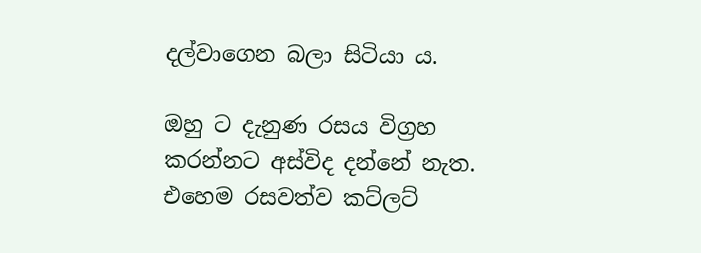දල්වාගෙන බලා සිටියා ය.

ඔහු ට දැනුණ රසය විග්‍රහ කරන්නට අස්විද දන්නේ නැත. එහෙම රසවත්ව කට්ලට්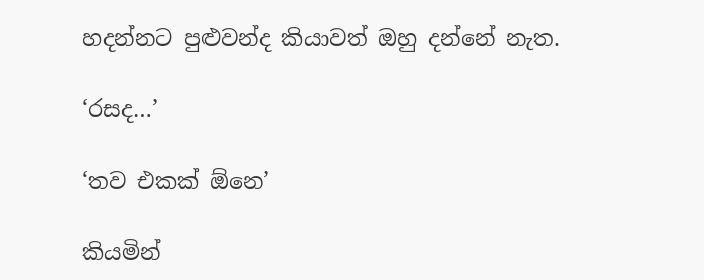හදන්නට පුළුවන්ද කියාවත් ඔහු දන්නේ නැත.

‘රසද…’

‘තව එකක් ඕනෙ’

කියමින්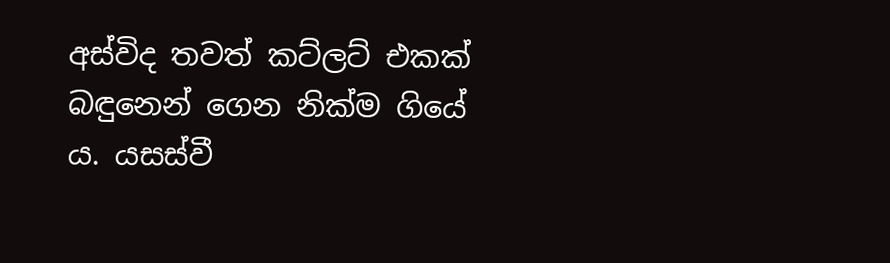අස්විද තවත් කට්ලට් එකක් බඳුනෙන් ගෙන නික්ම ගියේ ය. යසස්වී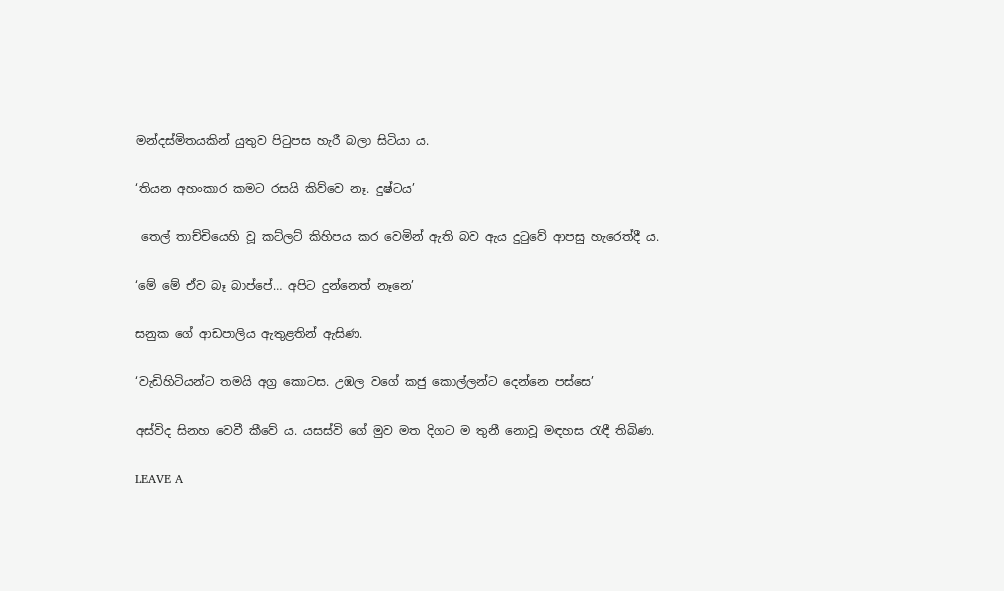මන්දස්මිතයකින් යුතුව පිටුපස හැරී බලා සිටියා ය.

‘තියන අහංකාර කමට රසයි කිව්වෙ නෑ. දුෂ්ටය’

 තෙල් තාච්චියෙහි වූ කට්ලට් කිහිපය කර වෙමින් ඇති බව ඇය දුටුවේ ආපසු හැරෙත්දී ය.

‘මේ මේ ඒව බෑ බාප්පේ… අපිට දුන්නෙත් නෑනෙ’

සනුක ගේ ආඩපාලිය ඇතුළතින් ඇසිණ.

‘වැඩිහිටියන්ට තමයි අග්‍ර කොටස. උඹල වගේ කජු කොල්ලන්ට දෙන්නෙ පස්සෙ’

අස්විද සිනහ වෙවී කීවේ ය. යසස්වි ගේ මුව මත දිගට ම තුනී නොවූ මඳහස රැඳී තිබිණ.

LEAVE A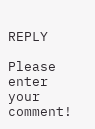REPLY

Please enter your comment!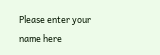Please enter your name here